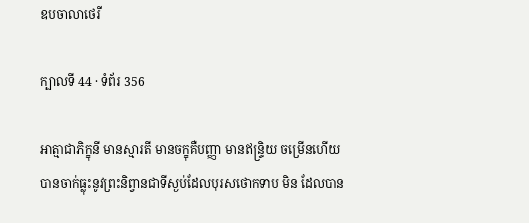ឧបចាលាថេរី

ក្បាលទី 44 · ទំព័រ 356

អាត្មាជាភិក្ខុនី មានស្មារតី មានចក្ខុគឺបញ្ញា មានឥន្ទ្រិយ ចម្រើនហើយ បានចាក់ធ្លុះនូវព្រះនិព្វានជាទីស្ងប់ដែលបុរសថោកទាប មិន ដែលបាន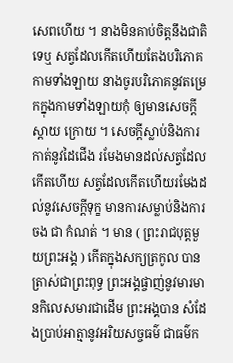សេពហើយ ។ នាងមិនគាប់ចិត្តនឹងជាតិទេឬ សត្វដែលកើតហើយតែងបរិភោគកាមទាំងឡាយ នាងចូរបរិភោគនូវតម្រេកក្នុងកាមទាំងឡាយកុំ ឲ្យមានសេចក្តីស្តាយ ក្រោយ ។ សេចក្តីស្លាប់និងការកាត់នូវដៃជើង រមែងមានដល់សត្វដែលកើតហើយ សត្វដែលកើតហើយរមែងដល់នូវសេចក្តីទុក្ខ មានការសម្លាប់និងការចង ជា កំណត់ ។ មាន ( ព្រះរាជបុត្តមួយព្រះអង្គ ) កើតក្នុងសក្យត្រកូល បាន ត្រាស់ជាព្រះពុទ្ធ ព្រះអង្គផ្ចាញ់នូវមារមានកិលេសមារជាដើម ព្រះអង្គបាន សំដែងប្រាប់អាត្មានូវអរិយសច្ចធម៌ ជាធម៌ក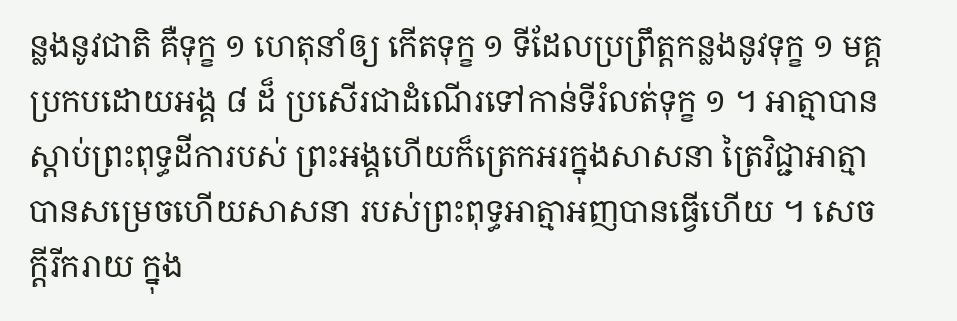ន្លងនូវជាតិ គឺទុក្ខ ១ ហេតុនាំឲ្យ កើតទុក្ខ ១ ទីដែលប្រព្រឹត្តកន្លងនូវទុក្ខ ១ មគ្គប្រកបដោយអង្គ ៨ ដ៏ ប្រសើរជាដំណើរទៅកាន់ទីរំលត់ទុក្ខ ១ ។ អាត្មាបានស្តាប់ព្រះពុទ្ធដីការបស់ ព្រះអង្គហើយក៏ត្រេកអរក្នុងសាសនា ត្រៃវិជ្ជាអាត្មាបានសម្រេចហើយសាសនា របស់ព្រះពុទ្ធអាត្មាអញបានធ្វើហើយ ។ សេចក្តីរីករាយ ក្នុង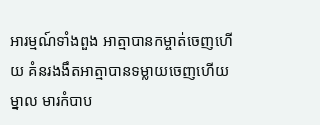អារម្មណ៍ទាំងពួង អាត្មាបានកម្ចាត់ចេញហើយ គំនរងងឹតអាត្មាបានទម្លាយចេញហើយ ម្នាល មារកំបាប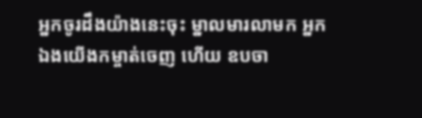អ្នកចូរដឹងយ៉ាងនេះចុះ ម្នាលមារលាមក អ្នកឯងយើងកម្ចាត់ចេញ ហើយ ឧបចា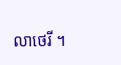លាថេរី ។